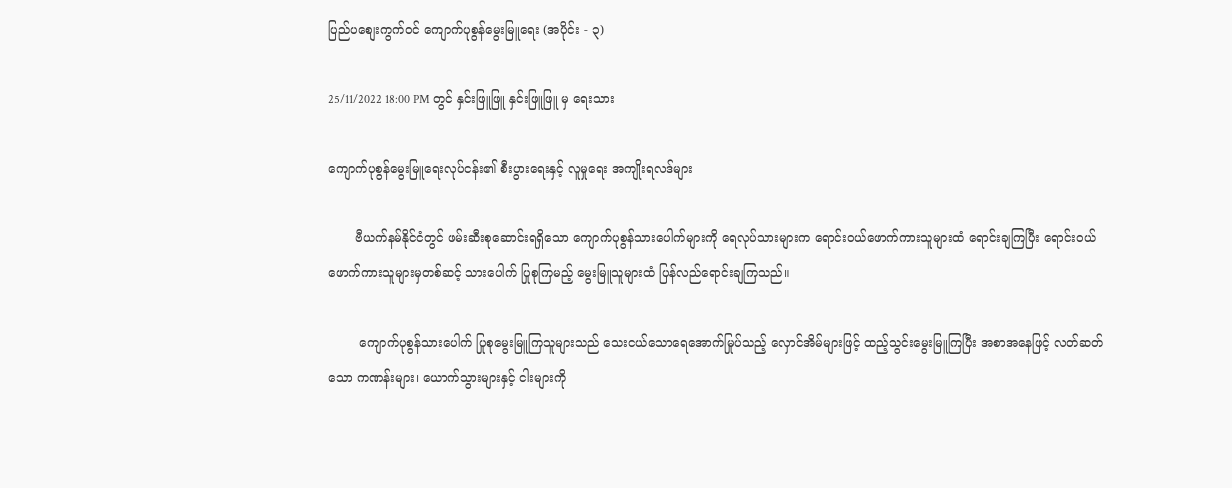ပြည်ပစျေးကွက်ဝင် ကျောက်ပုစွန်မွေးမြူရေး (အပိုင်း - ၃)

25/11/2022 18:00 PM တွင် နှင်းဖြူဖြူ နှင်းဖြူဖြူ မှ ရေးသား

ကျောက်ပုစွန်မွေးမြူရေးလုပ်ငန်း၏ စီးပွားရေးနှင့် လူမှုရေး အကျိုးရလဒ်များ

       ဗီယက်နမ်နိုင်ငံတွင် ဖမ်းဆီးစုဆောင်းရရှိသော ကျောက်ပုစွန်သားပေါက်များကို ရေလုပ်သားများက ရောင်းဝယ်ဖောက်ကားသူများထံ ရောင်းချကြပြီး ရောင်းဝယ်ဖောက်ကားသူများမှတစ်ဆင့် သားပေါက် ပြုစုကြမည့် မွေးမြူသူများထံ ပြန်လည်ရောင်းချကြသည်။

        ကျောက်ပုစွန်သားပေါက် ပြုစုမွေးမြူကြသူများသည် သေးငယ်သောရေအောက်မြုပ်သည့် လှောင်အိမ်များဖြင့် ထည့်သွင်းမွေးမြူကြပြီး အစာအနေဖြင့် လတ်ဆတ်သော ကဏန်းများ၊ ယောက်သွားများနှင့် ငါးများကို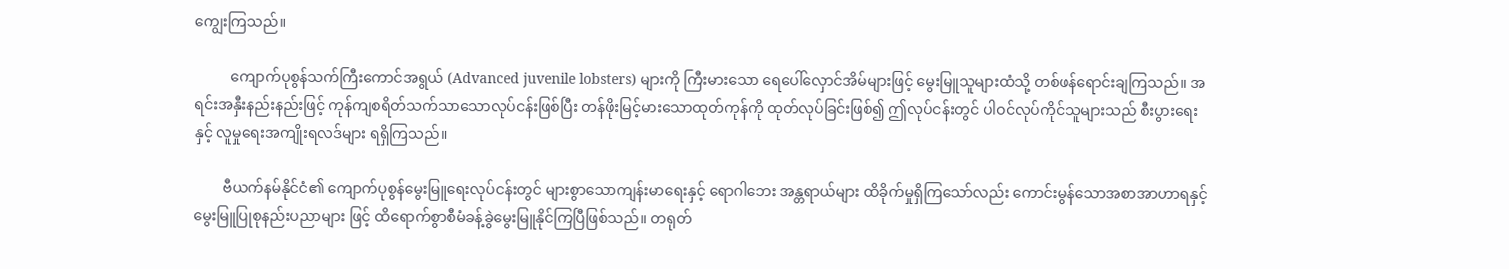ကျွေးကြသည်။

          ကျောက်ပုစွန်သက်ကြီးကောင်အရွယ် (Advanced juvenile lobsters) များကို ကြီးမားသော ရေပေါ်လှောင်အိမ်များဖြင့် မွေးမြူသူများထံသို့ တစ်ဖန်ရောင်းချကြသည်။ အရင်းအနှီးနည်းနည်းဖြင့် ကုန်ကျစရိတ်သက်သာသောလုပ်ငန်းဖြစ်ပြီး တန်ဖိုးမြင့်မားသောထုတ်ကုန်ကို ထုတ်လုပ်ခြင်းဖြစ်၍ ဤလုပ်ငန်းတွင် ပါဝင်လုပ်ကိုင်သူများသည် စီးပွားရေး နှင့် လူမှုရေးအကျိုးရလဒ်များ ရရှိကြသည်။

        ဗီယက်နမ်နိုင်ငံ၏ ကျောက်ပုစွန်မွေးမြူရေးလုပ်ငန်းတွင် များစွာသောကျန်းမာရေးနှင့် ရောဂါဘေး အန္တရာယ်များ ထိခိုက်မှုရှိကြသော်လည်း ကောင်းမွန်သောအစာအာဟာရနှင့် မွေးမြူပြုစုနည်းပညာများ ဖြင့် ထိရောက်စွာစီမံခန့်ခွဲမွေးမြူနိုင်ကြပြီဖြစ်သည်။ တရုတ်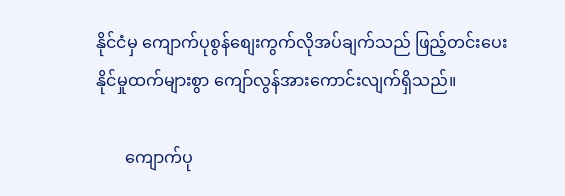နိုင်ငံမှ ကျောက်ပုစွန်စျေးကွက်လိုအပ်ချက်သည် ဖြည့်တင်းပေးနိုင်မှုထက်များစွာ ကျော်လွန်အားကောင်းလျက်ရှိသည်။

       ကျောက်ပု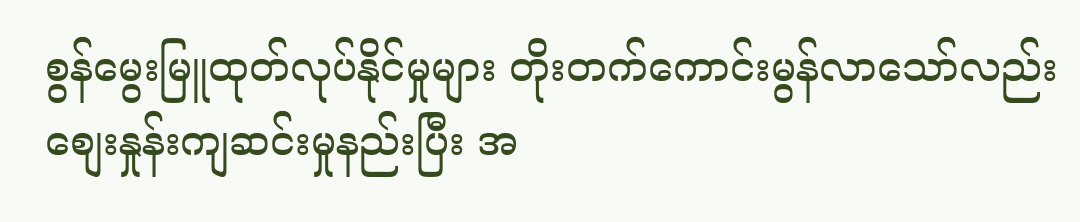စွန်မွေးမြူထုတ်လုပ်နိုင်မှုများ တိုးတက်ကောင်းမွန်လာသော်လည်း စျေးနှုန်းကျဆင်းမှုနည်းပြီး အ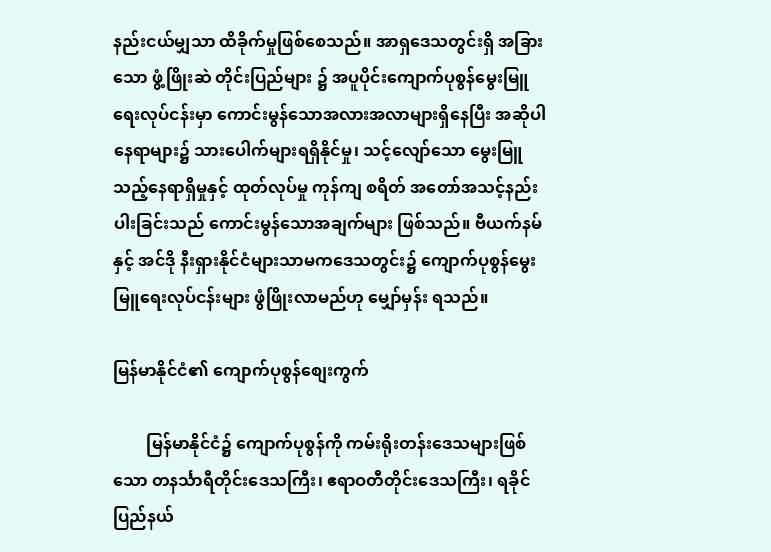နည်းငယ်မျှသာ ထိခိုက်မှုဖြစ်စေသည်။ အာရှဒေသတွင်းရှိ အခြားသော ဖွံ့ဖြိုးဆဲ တိုင်းပြည်များ ၌ အပူပိုင်းကျောက်ပုစွန်မွေးမြူရေးလုပ်ငန်းမှာ ကောင်းမွန်သောအလားအလာများရှိနေပြီး အဆိုပါ နေရာများ၌ သားပေါက်များရရှိနိုင်မှု၊ သင့်လျော်သော မွေးမြူသည့်နေရာရှိမှုနှင့် ထုတ်လုပ်မှု ကုန်ကျ စရိတ် အတော်အသင့်နည်းပါးခြင်းသည် ကောင်းမွန်သောအချက်များ ဖြစ်သည်။ ဗီယက်နမ်နှင့် အင်ဒို နီးရှားနိုင်ငံများသာမကဒေသတွင်း၌ ကျောက်ပုစွန်မွေးမြူရေးလုပ်ငန်းများ ဖွံဖြိုးလာမည်ဟု မျှော်မှန်း ရသည်။

မြန်မာနိုင်ငံ၏ ကျောက်ပုစွန်စျေးကွက်

        မြန်မာနိုင်ငံ၌ ကျောက်ပုစွန်ကို ကမ်းရိုးတန်းဒေသများဖြစ်သော တနင်္သာရီတိုင်းဒေသကြီး၊ ဧရာဝတီတိုင်းဒေသကြီး၊ ရခိုင်ပြည်နယ်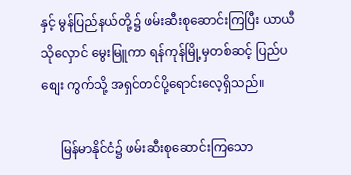နှင့် မွန်ပြည်နယ်တို့၌ ဖမ်းဆီးစုဆောင်းကြပြီး ယာယီသိုလှောင် မွေးမြူကာ ရန်ကုန်မြို့မှတစ်ဆင့် ပြည်ပစျေး ကွက်သို့ အရှင်တင်ပို့ရောင်းလေ့ရှိသည်။

      မြန်မာနိုင်ငံ၌ ဖမ်းဆီးစုဆောင်းကြသော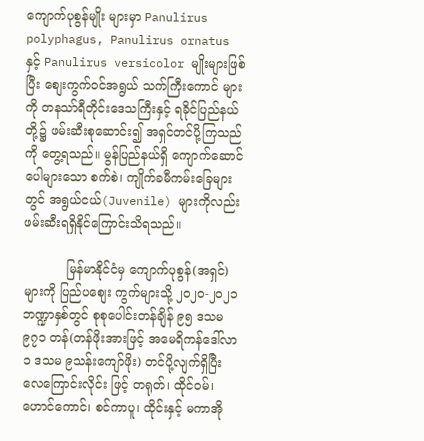ကျောက်ပုစွန်မျိုး များမှာ Panulirus polyphagus, Panulirus ornatus နှင့် Panulirus versicolor မျိုးများဖြစ်ပြီး စျေးကွက်ဝင်အရွယ် သက်ကြီးကောင် များကို တနသာ်ရီတိုင်းဒေသကြီးနှင့် ရခိုင်ပြည်နယ်တို့၌ ဖမ်းဆီးစုဆောင်း၍ အရှင်တင်ပို့ကြသည်ကို တွေ့ရသည်။ မွန်ပြည်နယ်ရှိ ကျောက်ဆောင် ပေါများသော စက်စဲ၊ ကျိုက်ခမီကမ်းခြေများတွင် အရွယ်ငယ်(Juvenile) များကိုလည်း ဖမ်းဆီးရရှိနိုင်ကြောင်းသိရသည်။

           မြန်မာနိုင်ငံမှ ကျောက်ပုစွန်(အရှင်)များကို ပြည်ပစျေး ကွက်များသို့ ၂၀၂၀-၂၀၂၁ ဘဏ္ဍာနှစ်တွင် စုစုပေါင်းတန်ချိန် ၉၅ ဒသမ ၉၇၁ တန်(တန်ဖိုးအားဖြင့် အမေရိကန်ဒေါ်လာ ၁ ဒသမ ၉သန်းကျော်ဖိုး) တင်ပို့လျက်ရှိပြီး လေကြောင်းလိုင်း ဖြင့် တရုတ်၊ ထိုင်ဝမ်၊ ဟောင်ကောင်၊ စင်ကာပူ၊ ထိုင်းနှင့် မကာအို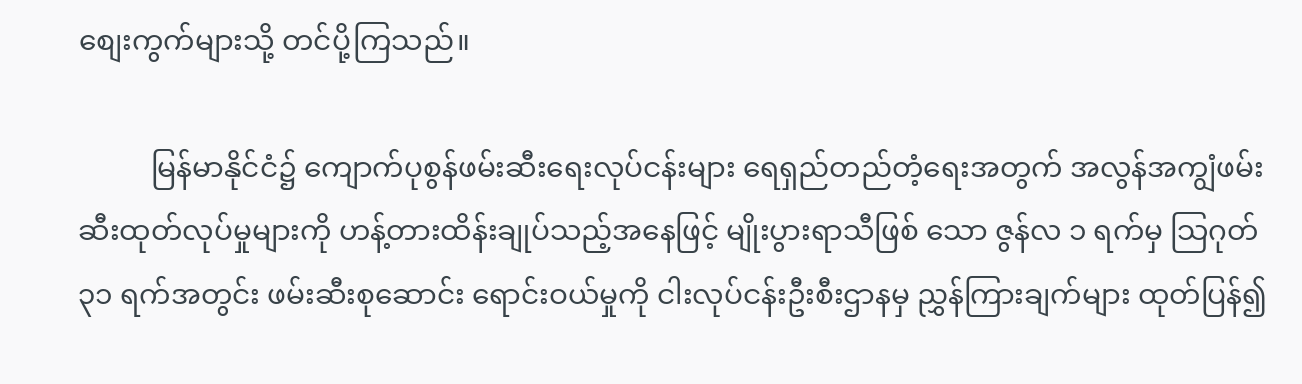စျေးကွက်များသို့ တင်ပို့ကြသည်။

          မြန်မာနိုင်ငံ၌ ကျောက်ပုစွန်ဖမ်းဆီးရေးလုပ်ငန်းများ ရေရှည်တည်တံ့ရေးအတွက် အလွန်အကျွံဖမ်းဆီးထုတ်လုပ်မှုများကို ဟန့်တားထိန်းချုပ်သည့်အနေဖြင့် မျိုးပွားရာသီဖြစ် သော ဇွန်လ ၁ ရက်မှ သြဂုတ် ၃၁ ရက်အတွင်း ဖမ်းဆီးစုဆောင်း ရောင်းဝယ်မှုကို ငါးလုပ်ငန်းဦးစီးဌာနမှ ညွှန်ကြားချက်များ ထုတ်ပြန်၍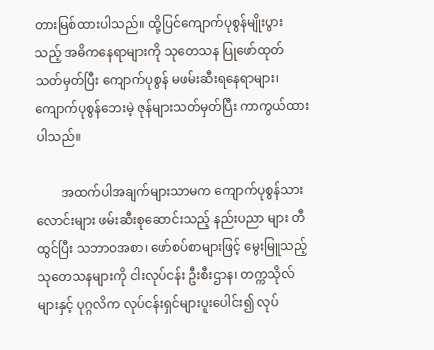တားမြစ်ထားပါသည်။ ထို့ပြင်ကျောက်ပုစွန်မျိုးပွားသည့် အဓိကနေရာများကို သုတေသန ပြုဖော်ထုတ်သတ်မှတ်ပြီး ကျောက်ပုစွန် မဖမ်းဆီးရနေရာများ၊ ကျောက်ပုစွန်ဘေးမဲ့ ဇုန်များသတ်မှတ်ပြီး ကာကွယ်ထားပါသည်။

        အထက်ပါအချက်များသာမက ကျောက်ပုစွန်သားလောင်းများ ဖမ်းဆီးစုဆောင်းသည့် နည်းပညာ များ တီထွင်ပြီး သဘာဝအစာ၊ ဖော်စပ်စာများဖြင့် မွေးမြူသည့် သုတေသနများကို ငါးလုပ်ငန်း ဦးစီးဌာန၊ တက္ကသိုလ်များနှင့် ပုဂ္ဂလိက လုပ်ငန်းရှင်များပူးပေါင်း၍ လုပ်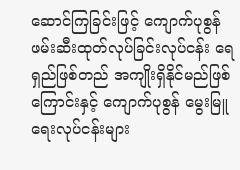ဆောင်ကြခြင်းဖြင့် ကျောက်ပုစွန် ဖမ်းဆီးထုတ်လုပ်ခြင်းလုပ်ငန်း ရေရှည်ဖြစ်တည် အကျိုးရှိနိုင်မည်ဖြစ်ကြောင်းနှင့် ကျောက်ပုစွန် မွေးမြူရေးလုပ်ငန်းများ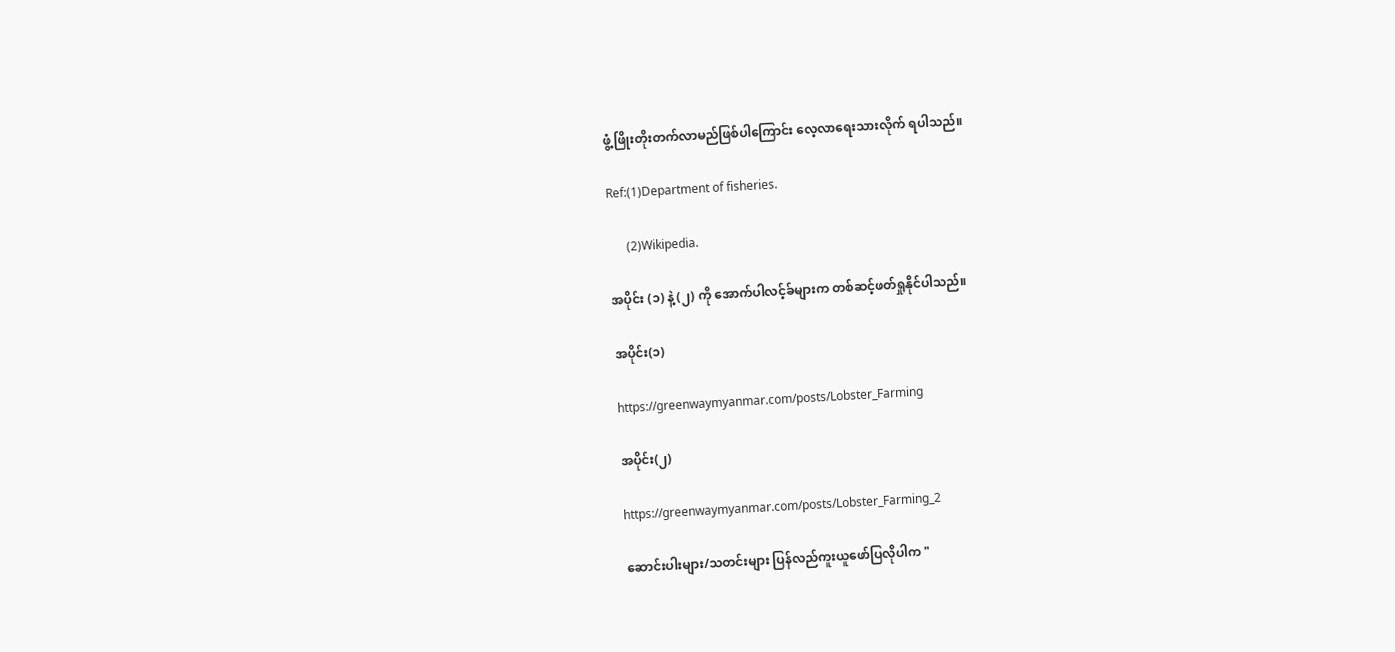ဖွံ့ဖြိုးတိုးတက်လာမည်ဖြစ်ပါကြောင်း လေ့လာရေးသားလိုက် ရပါသည်။

Ref:(1)Department of fisheries.

      (2)Wikipedia.

အပိုင်း (၁) နဲ့ (၂) ကို အောက်ပါလင့်ခ်များက တစ်ဆင့်ဖတ်ရှုနိုင်ပါသည်။

အပိုင်း(၁)

https://greenwaymyanmar.com/posts/Lobster_Farming

အပိုင်း(၂)

https://greenwaymyanmar.com/posts/Lobster_Farming_2

ဆောင်းပါးများ/သတင်းများ ပြန်လည်ကူးယူဖော်ပြလိုပါက "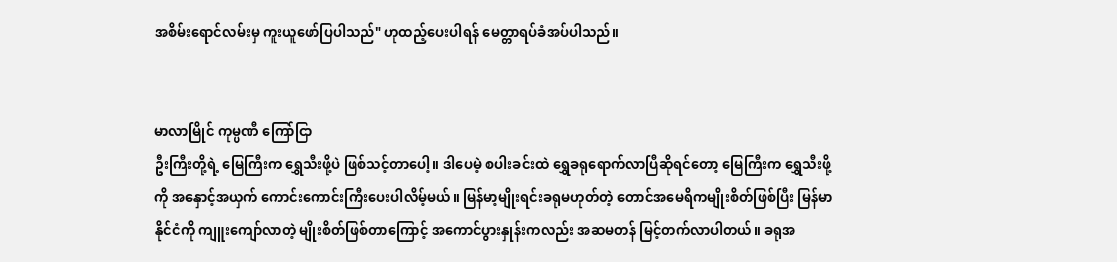အစိမ်းရောင်လမ်းမှ ကူးယူဖော်ပြပါသည်" ဟုထည့်ပေးပါရန် မေတ္တာရပ်ခံအပ်ပါသည်။


မာလာမြိုင် ကုမ္ပဏီ ကြော်ငြာ
ဦးကြီးတို့ရဲ့ မြေကြီးက ရွှေသီးဖို့ပဲ ဖြစ်သင့်တာပေါ့။ ဒါပေမဲ့ စပါးခင်းထဲ ရွှေခရုရောက်လာပြီဆိုရင်တော့ မြေကြီးက ရွှေသီးဖို့ကို အနှောင့်အယှက် ကောင်းကောင်းကြီးပေးပါလိမ့်မယ်။ မြန်မာ့မျိုးရင်းခရုမဟုတ်တဲ့ တောင်အမေရိကမျိုးစိတ်ဖြစ်ပြီး မြန်မာနိုင်ငံကို ကျူးကျော်လာတဲ့ မျိုးစိတ်ဖြစ်တာကြောင့် အကောင်ပွားနှုန်းကလည်း အဆမတန် မြင့်တက်လာပါတယ်။ ခရုအ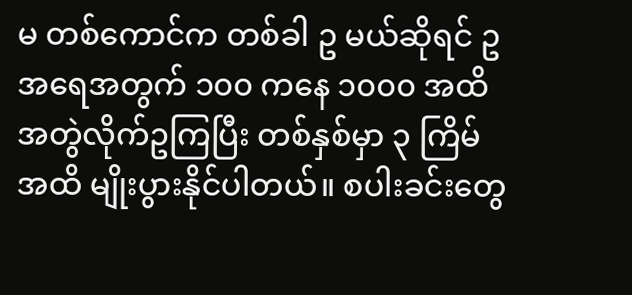မ တစ်ကောင်က တစ်ခါ ဥ မယ်ဆိုရင် ဥအရေအတွက် ၁၀၀ ကနေ ၁၀၀၀ အထိ အတွဲလိုက်ဥကြပြီး တစ်နှစ်မှာ ၃ ကြိမ်အထိ မျိုးပွားနိုင်ပါတယ်။ စပါးခင်းတွေ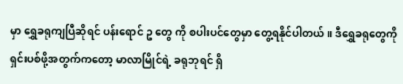မှာ ရွှေခရုကျပြီဆိုရင် ပန်းရောင် ဥ တွေ ကို စပါးပင်တွေမှာ တွေ့ရနိုင်ပါတယ်။ ဒီရွှေခရုတွေကို ရှင်းပစ်ဖို့အတွက်ကတော့ မာလာမြိုင်ရဲ့ ခရုဘုရင် ရှိ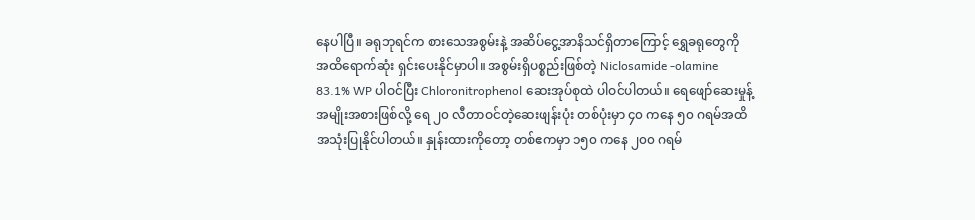နေပါပြီ။ ခရုဘုရင်က စားသေအစွမ်းနဲ့ အဆိပ်ငွေ့အာနိသင်ရှိတာကြောင့် ရွှေခရုတွေကို အထိရောက်ဆုံး ရှင်းပေးနိုင်မှာပါ။ အစွမ်းရှိပစ္စည်းဖြစ်တဲ့ Niclosamide -olamine 83.1% WP ပါဝင်ပြီး Chloronitrophenol ဆေးအုပ်စုထဲ ပါဝင်ပါတယ်။ ရေဖျော်ဆေးမှုန့်အမျိုးအစားဖြစ်လို့ ရေ ၂၀ လီတာဝင်တဲ့ဆေးဖျန်းပုံး တစ်ပုံးမှာ ၄၀ ကနေ ၅၀ ဂရမ်အထိ အသုံးပြုနိုင်ပါတယ်။ နှုန်းထားကိုတော့ တစ်ဧကမှာ ၁၅၀ ကနေ ၂၀၀ ဂရမ်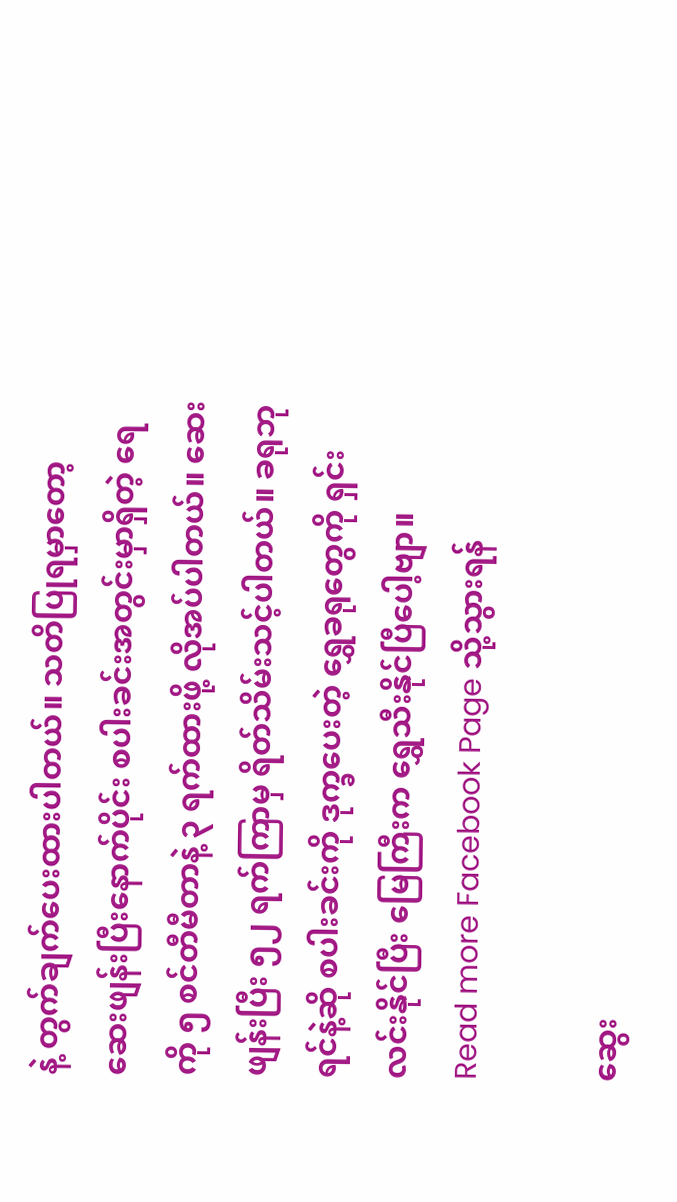နဲ့ တွက်ချက်ပေးထားပါတယ်။ သတိပြုရမှာတော့ ဆေးဖျန်းပြီးနောက်ပိုင်း စပါးခင်းအတွင်းမှာရှိတဲ့ ရေကို ၅ စင်တီမီတာနဲ့ ၃ ရက်ထားဖို့ လိုအပ်ပါတယ်။ ဆေးဖျန်းပြီး ၅၂ ရက်ကြာမှ ရိတ်သိမ်းသင့်ပါတယ်။ ခရုဘုရင်နဲ့ဆို စပါးခင်းကို ဒုက္ခပေးတဲ့ ရွှေခရုတွေကို ရှင်းလင်းနိုင်ပြီး မြေကြီးက ရွှေသီးနိုင်ပြီပေါ့ဗျာ။
Read more Facebook Page သို့သွားရန်

ဆွေး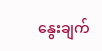နွေးချက်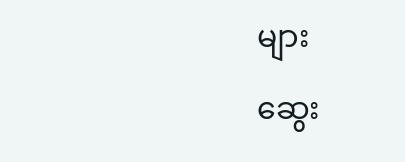များ

ဆွေး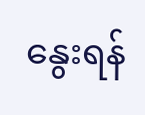နွေးရန်